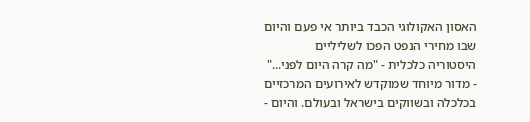האסון האקולוגי הכבד ביותר אי פעם והיום שבו מחירי הנפט הפכו לשליליים
היסטוריה כלכלית - "מה קרה היום לפני..." - מדור מיוחד שמוקדש לאירועים המרכזיים בכלכלה ובשווקים בישראל ובעולם. והיום -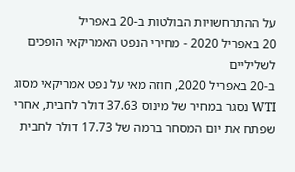על ההתרחשויות הבולטות ב-20 באפריל
20 באפריל 2020 - מחירי הנפט האמריקאי הופכים לשליליים
ב-20 באפריל 2020, חוזה מאי על נפט אמריקאי מסוג WTI נסגר במחיר של מינוס 37.63 דולר לחבית, אחרי שפתח את יום המסחר ברמה של 17.73 דולר לחבית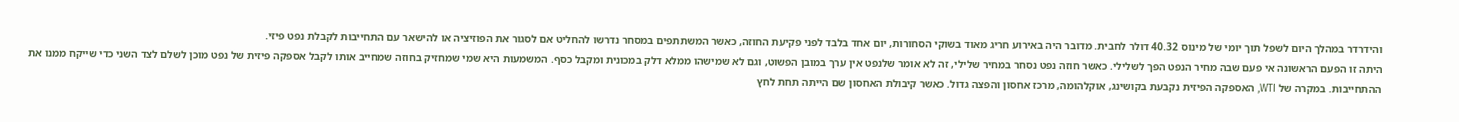והידרדר במהלך היום לשפל תוך יומי של מינוס 40.32 דולר לחבית. מדובר היה באירוע חריג מאוד בשוקי הסחורות, יום אחד בלבד לפני פקיעת החוזה, כאשר המשתתפים במסחר נדרשו להחליט אם לסגור את הפוזיציה או להישאר עם התחייבות לקבלת נפט פיזי.
היתה זו הפעם הראשונה אי פעם שבה מחיר הנפט הפך לשלילי. כאשר חוזה נפט נסחר במחיר שלילי, זה לא אומר שלנפט אין ערך במובן הפשוט, וגם לא שמישהו ממלא דלק במכונית ומקבל כסף. המשמעות היא שמי שמחזיק בחוזה שמחייב אותו לקבל אספקה פיזית של נפט מוכן לשלם לצד השני כדי שייקח ממנו את ההתחייבות. במקרה של WTI, האספקה הפיזית נקבעת בקושינג, אוקלהומה, מרכז אחסון והפצה גדול. כאשר קיבולת האחסון שם הייתה תחת לחץ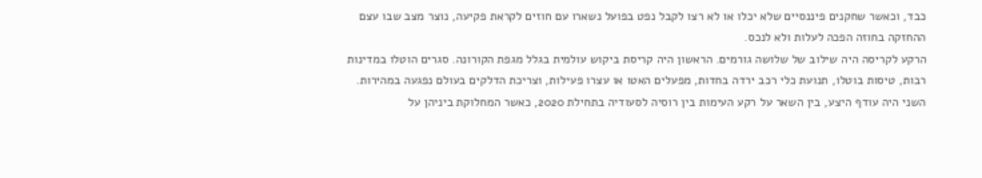כבד, וכאשר שחקנים פיננסיים שלא יכלו או לא רצו לקבל נפט בפועל נשארו עם חוזים לקראת פקיעה, נוצר מצב שבו עצם ההחזקה בחוזה הפכה לעלות ולא לנכס.
הרקע לקריסה היה שילוב של שלושה גורמים. הראשון היה קריסת ביקוש עולמית בגלל מגפת הקורונה. סגרים הוטלו במדינות רבות, טיסות בוטלו, תנועת כלי רכב ירדה בחדות, מפעלים האטו או עצרו פעילות, וצריכת הדלקים בעולם נפגעה במהירות. השני היה עודף היצע, בין השאר על רקע העימות בין רוסיה לסעודיה בתחילת 2020, כאשר המחלוקת ביניהן על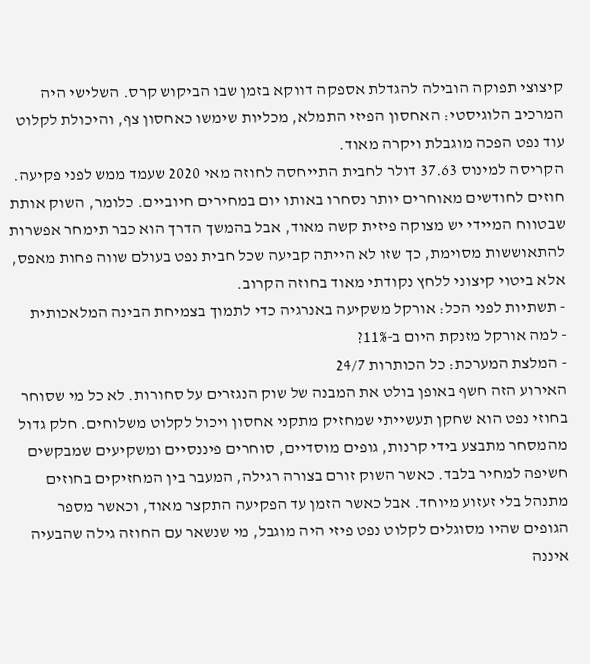קיצוצי תפוקה הובילה להגדלת אספקה דווקא בזמן שבו הביקוש קרס. השלישי היה המרכיב הלוגיסטי: האחסון הפיזי התמלא, מכליות שימשו כאחסון צף, והיכולת לקלוט עוד נפט הפכה מוגבלת ויקרה מאוד.
הקריסה למינוס 37.63 דולר לחבית התייחסה לחוזה מאי 2020 שעמד ממש לפני פקיעה. חוזים לחודשים מאוחרים יותר נסחרו באותו יום במחירים חיוביים. כלומר, השוק אותת שבטווח המיידי יש מצוקה פיזית קשה מאוד, אבל בהמשך הדרך הוא כבר תימחר אפשרות להתאוששות מסוימת, כך שזו לא הייתה קביעה שכל חבית נפט בעולם שווה פחות מאפס, אלא ביטוי קיצוני ללחץ נקודתי מאוד בחוזה הקרוב.
- תשתיות לפני הכל: אורקל משקיעה באנרגיה כדי לתמוך בצמיחת הבינה המלאכותית
- למה אורקל מזנקת היום ב-11%?
- המלצת המערכת: כל הכותרות 24/7
האירוע הזה חשף באופן בולט את המבנה של שוק הנגזרים על סחורות. לא כל מי שסוחר בחוזי נפט הוא שחקן תעשייתי שמחזיק מתקני אחסון ויכול לקלוט משלוחים. חלק גדול מהמסחר מתבצע בידי קרנות, גופים מוסדיים, סוחרים פיננסיים ומשקיעים שמבקשים חשיפה למחיר בלבד. כאשר השוק זורם בצורה רגילה, המעבר בין המחזיקים בחוזים מתנהל בלי זעזוע מיוחד. אבל כאשר הזמן עד הפקיעה התקצר מאוד, וכאשר מספר הגופים שהיו מסוגלים לקלוט נפט פיזי היה מוגבל, מי שנשאר עם החוזה גילה שהבעיה איננה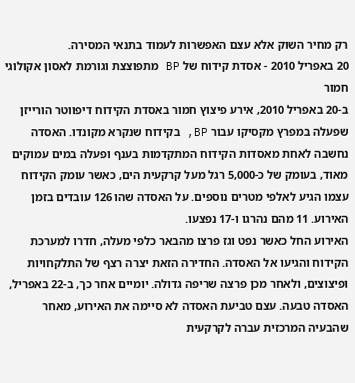רק מחיר השוק אלא עצם האפשרות לעמוד בתנאי המסירה.
20 באפריל 2010 - אסדת קידוח של BP מתפוצצת וגורמת לאסון אקולוגי חמור
ב-20 באפריל 2010, אירע פיצוץ חמור באסדת הקידוח דיפווטר הורייזן שפעלה במפרץ מקסיקו עבור BP, בקידוח שנקרא מקונדו. האסדה נחשבה לאחת מאסדות הקידוח המתקדמות בענף ופעלה במים עמוקים מאוד, בעומק של כ-5,000 רגל מעל קרקעית הים, כאשר עומק הקידוח עצמו הגיע לאלפי מטרים נוספים. על האסדה שהו 126 עובדים בזמן האירוע. 11 מהם נהרגו ו-17 נפצעו.
האירוע החל כאשר נפט וגז פרצו מהבאר כלפי מעלה, חדרו למערכת הקידוח והגיעו אל האסדה. החדירה הזאת יצרה רצף של התלקחויות ופיצוצים, ולאחר מכן פרצה שריפה גדולה. יומיים אחר כך, ב-22 באפריל, האסדה טבעה. עצם טביעת האסדה לא סיימה את האירוע, מאחר שהבעיה המרכזית עברה לקרקעית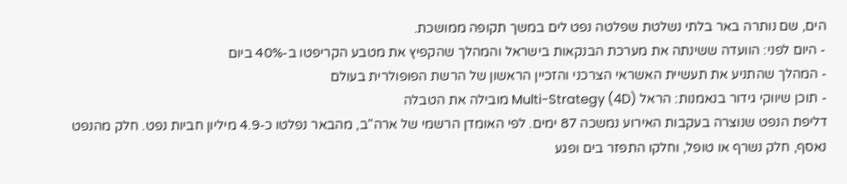הים, שם נותרה באר בלתי נשלטת שפלטה נפט לים במשך תקופה ממושכת.
- היום לפני: הוועדה ששינתה את מערכת הבנקאות בישראל והמהלך שהקפיץ את מטבע הקריפטו ב-40% ביום
- המהלך שהתניע את תעשיית האשראי הצרכני והזכיין הראשון של הרשת הפופולרית בעולם
- תוכן שיווקי גידור בנאמנות: הראל Multi-Strategy (4D) מובילה את הטבלה
דליפת הנפט שנוצרה בעקבות האירוע נמשכה 87 ימים. לפי האומדן הרשמי של ארה"ב, מהבאר נפלטו כ-4.9 מיליון חביות נפט. חלק מהנפט נאסף, חלק נשרף או טופל, וחלקו התפזר בים ופגע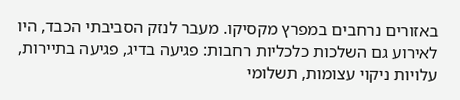באזורים נרחבים במפרץ מקסיקו. מעבר לנזק הסביבתי הכבד, היו לאירוע גם השלכות כלכליות רחבות: פגיעה בדיג, פגיעה בתיירות, עלויות ניקוי עצומות, תשלומי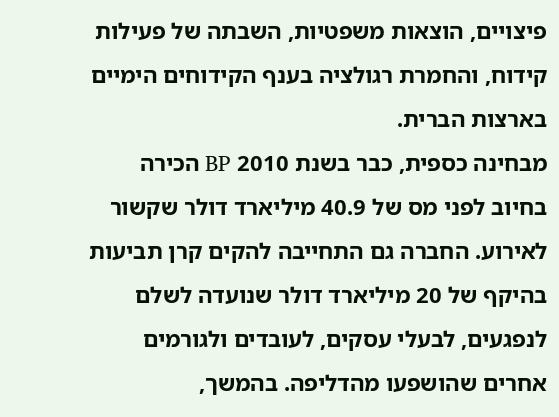פיצויים, הוצאות משפטיות, השבתה של פעילות קידוח, והחמרת רגולציה בענף הקידוחים הימיים בארצות הברית.
מבחינה כספית, כבר בשנת 2010 BP הכירה בחיוב לפני מס של 40.9 מיליארד דולר שקשור לאירוע. החברה גם התחייבה להקים קרן תביעות בהיקף של 20 מיליארד דולר שנועדה לשלם לנפגעים, לבעלי עסקים, לעובדים ולגורמים אחרים שהושפעו מהדליפה. בהמשך,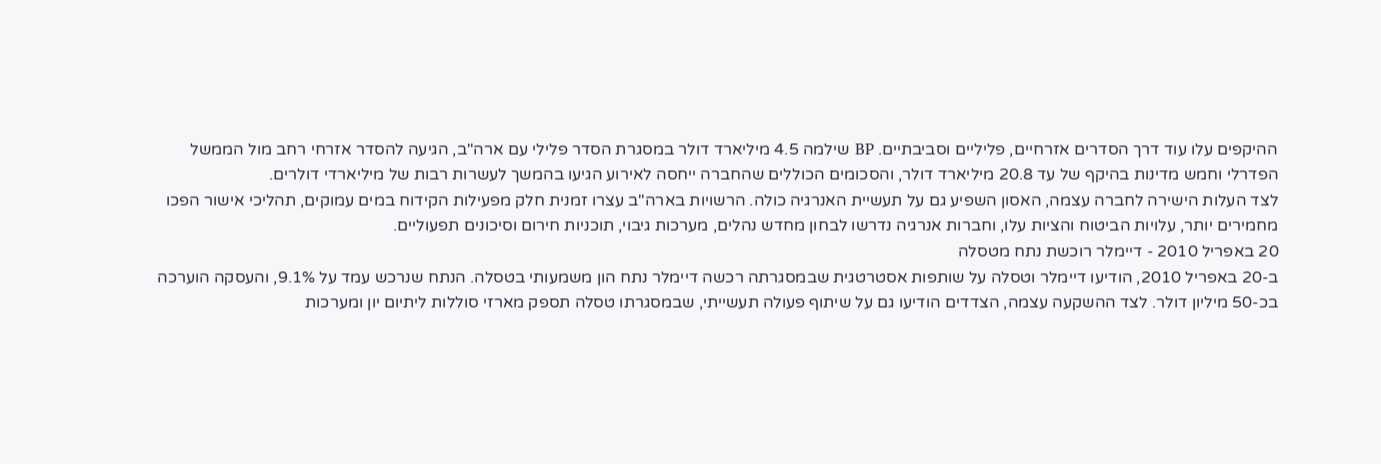ההיקפים עלו עוד דרך הסדרים אזרחיים, פליליים וסביבתיים. BP שילמה 4.5 מיליארד דולר במסגרת הסדר פלילי עם ארה"ב, הגיעה להסדר אזרחי רחב מול הממשל הפדרלי וחמש מדינות בהיקף של עד 20.8 מיליארד דולר, והסכומים הכוללים שהחברה ייחסה לאירוע הגיעו בהמשך לעשרות רבות של מיליארדי דולרים.
לצד העלות הישירה לחברה עצמה, האסון השפיע גם על תעשיית האנרגיה כולה. הרשויות בארה"ב עצרו זמנית חלק מפעילות הקידוח במים עמוקים, תהליכי אישור הפכו מחמירים יותר, עלויות הביטוח והציות עלו, וחברות אנרגיה נדרשו לבחון מחדש נהלים, מערכות גיבוי, תוכניות חירום וסיכונים תפעוליים.
20 באפריל 2010 - דיימלר רוכשת נתח מטסלה
ב-20 באפריל 2010, הודיעו דיימלר וטסלה על שותפות אסטרטגית שבמסגרתה רכשה דיימלר נתח הון משמעותי בטסלה. הנתח שנרכש עמד על 9.1%, והעסקה הוערכה בכ-50 מיליון דולר. לצד ההשקעה עצמה, הצדדים הודיעו גם על שיתוף פעולה תעשייתי, שבמסגרתו טסלה תספק מארזי סוללות ליתיום יון ומערכות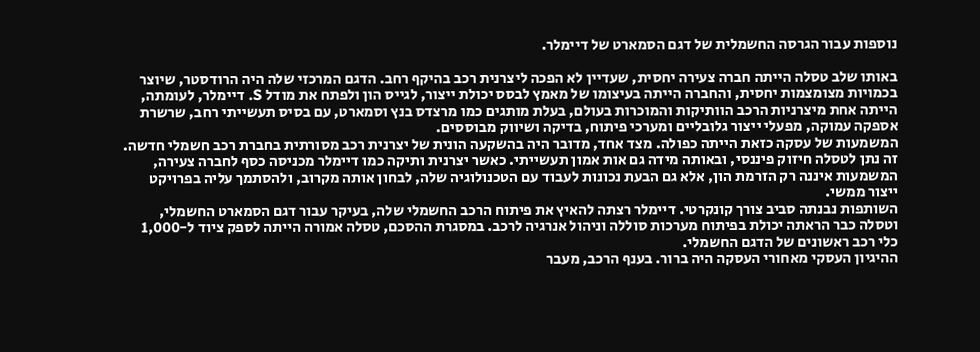נוספות עבור הגרסה החשמלית של דגם הסמארט של דיימלר.

באותו שלב טסלה הייתה חברה צעירה יחסית, שעדיין לא הפכה ליצרנית רכב בהיקף רחב. הדגם המרכזי שלה היה הרודסטר, שיוצר בכמויות מצומצמות יחסית, והחברה הייתה בעיצומו של מאמץ לבסס יכולת ייצור, לגייס הון ולפתח את מודל S. דיימלר, לעומתה, הייתה אחת מיצרניות הרכב הוותיקות והמוכרות בעולם, בעלת מותגים כמו מרצדס בנץ וסמארט, עם בסיס תעשייתי רחב, שרשרת אספקה עמוקה, מפעלי ייצור גלובליים ומערכי פיתוח, בדיקה ושיווק מבוססים.
המשמעות של עסקה כזאת הייתה כפולה. מצד אחד, מדובר היה בהשקעה הונית של יצרנית רכב מסורתית בחברת רכב חשמלי חדשה. זה נתן לטסלה חיזוק פיננסי, ובאותה מידה גם אות אמון תעשייתי. כאשר יצרנית ותיקה כמו דיימלר מכניסה כסף לחברה צעירה, המשמעות איננה רק הזרמת הון, אלא גם הבעת נכונות לעבוד עם הטכנולוגיה שלה, לבחון אותה מקרוב, ולהסתמך עליה בפרויקט ייצור ממשי.
השותפות נבנתה סביב צורך קונקרטי. דיימלר רצתה להאיץ את פיתוח הרכב החשמלי שלה, בעיקר עבור דגם הסמארט החשמלי, וטסלה כבר הראתה יכולת בפיתוח מערכות סוללה וניהול אנרגיה לרכב. במסגרת ההסכם, טסלה אמורה הייתה לספק ציוד ל-1,000 כלי רכב ראשונים של הדגם החשמלי.
ההיגיון העסקי מאחורי העסקה היה ברור. בענף הרכב, מעבר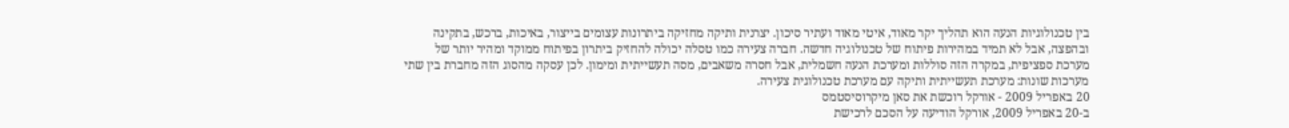בין טכנולוגיות הנעה הוא תהליך יקר מאוד, איטי מאוד ועתיר סיכון. יצרנית ותיקה מחזיקה ביתרונות עצומים בייצור, באיכות, ברכש, בתקינה ובהפצה, אבל לא תמיד במהירות פיתוח של טכנולוגיה חדשה. חברה צעירה כמו טסלה יכולה להחזיק ביתרון בפיתוח ממוקד ומהיר יותר של מערכת ספציפית, במקרה הזה סוללות ומערכת הנעה חשמלית, אבל חסרה משאבים, מסה תעשייתית ומימון. לכן עסקה מהסוג הזה מחברת בין שתי מערכות שונות: מערכת תעשייתית ותיקה עם מערכת טכנולוגית צעירה.
20 באפריל 2009 - אורקל רוכשת את סאן מיקרוסיסטמס
ב-20 באפריל 2009, אורקל הודיעה על הסכם לרכישת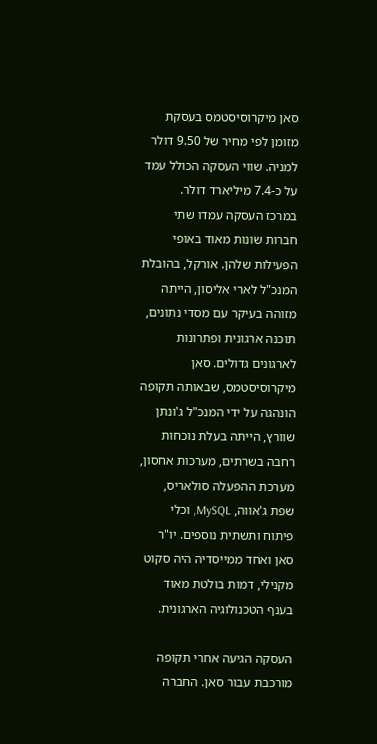סאן מיקרוסיסטמס בעסקת מזומן לפי מחיר של 9.50 דולר למניה. שווי העסקה הכולל עמד על כ-7.4 מיליארד דולר.
במרכז העסקה עמדו שתי חברות שונות מאוד באופי הפעילות שלהן. אורקל, בהובלת המנכ"ל לארי אליסון, הייתה מזוהה בעיקר עם מסדי נתונים, תוכנה ארגונית ופתרונות לארגונים גדולים. סאן מיקרוסיסטמס, שבאותה תקופה הונהגה על ידי המנכ"ל ג'ונתן שוורץ, הייתה בעלת נוכחות רחבה בשרתים, מערכות אחסון, מערכת ההפעלה סולאריס, שפת ג'אווה, MySQL, וכלי פיתוח ותשתית נוספים. יו"ר סאן ואחד ממייסדיה היה סקוט מקנילי, דמות בולטת מאוד בענף הטכנולוגיה הארגונית.

העסקה הגיעה אחרי תקופה מורכבת עבור סאן. החברה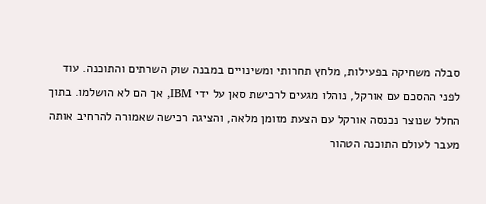סבלה משחיקה בפעילות, מלחץ תחרותי ומשינויים במבנה שוק השרתים והתוכנה. עוד לפני ההסכם עם אורקל, נוהלו מגעים לרכישת סאן על ידי IBM, אך הם לא הושלמו. בתוך החלל שנוצר נכנסה אורקל עם הצעת מזומן מלאה, והציגה רכישה שאמורה להרחיב אותה מעבר לעולם התוכנה הטהור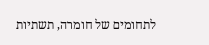לתחומים של חומרה, תשתיות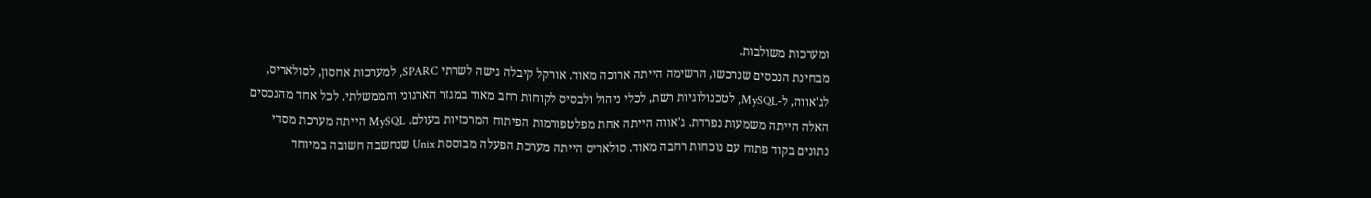ומערכות משולבות.
מבחינת הנכסים שנרכשו, הרשימה הייתה ארוכה מאוד. אורקל קיבלה גישה לשרתי SPARC, למערכות אחסון, לסולאריס, לג'אווה, ל-MySQL, לטכנולוגיות רשת, לכלי ניהול ולבסיס לקוחות רחב מאוד במגזר הארגוני והממשלתי. לכל אחד מהנכסים האלה הייתה משמעות נפרדת. ג'אווה הייתה אחת מפלטפורמות הפיתוח המרכזיות בעולם. MySQL הייתה מערכת מסדי נתונים בקוד פתוח עם נוכחות רחבה מאוד. סולאריס הייתה מערכת הפעלה מבוססת Unix שנחשבה חשובה במיוחד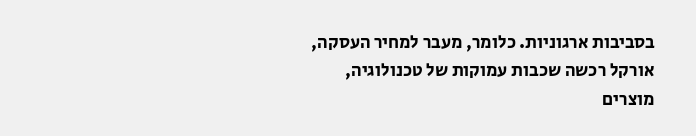בסביבות ארגוניות. כלומר, מעבר למחיר העסקה, אורקל רכשה שכבות עמוקות של טכנולוגיה, מוצרים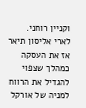וקניין רוחני.
לארי אליסון תיאר אז את העסקה כמהלך שצפוי להגדיל את הרווח למניה של אורקל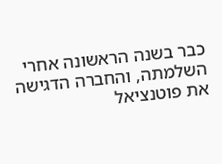כבר בשנה הראשונה אחרי השלמתה, והחברה הדגישה את פוטנציאל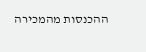ההכנסות מהמכירה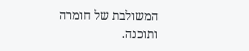המשולבת של חומרה ותוכנה.